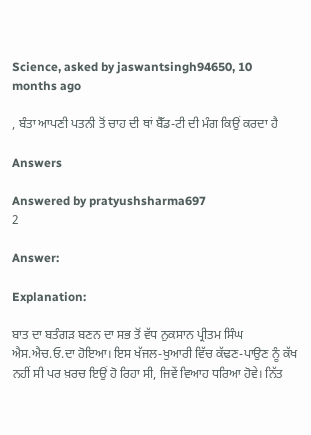Science, asked by jaswantsingh94650, 10 months ago

, ਬੰਤਾ ਆਪਣੀ ਪਤਨੀ ਤੋਂ ਚਾਹ ਦੀ ਥਾਂ ਬੈੱਡ-ਟੀ ਦੀ ਮੰਗ ਕਿਉਂ ਕਰਦਾ ਹੈ

Answers

Answered by pratyushsharma697
2

Answer:

Explanation:

ਬਾਤ ਦਾ ਬਤੰਗੜ ਬਣਨ ਦਾ ਸਭ ਤੋਂ ਵੱਧ ਨੁਕਸਾਨ ਪ੍ਰੀਤਮ ਸਿੰਘ ਐਸ.ਐਚ.ਓ.ਦਾ ਹੋਇਆ। ਇਸ ਖੱਜਲ-ਖੁਆਰੀ ਵਿੱਚ ਕੱਢਣ-ਪਾਉਣ ਨੂੰ ਕੱਖ ਨਹੀਂ ਸੀ ਪਰ ਖ਼ਰਚ ਇਉਂ ਹੋ ਰਿਹਾ ਸੀ, ਜਿਵੇਂ ਵਿਆਹ ਧਰਿਆ ਹੋਵੇ। ਨਿੱਤ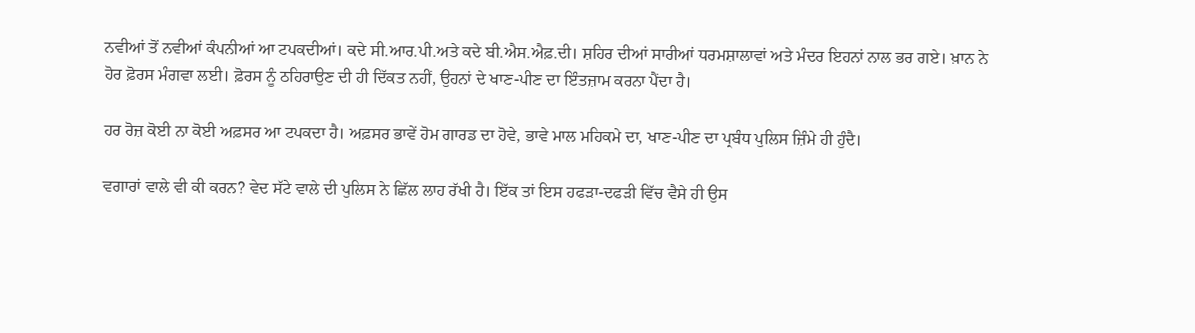ਨਵੀਆਂ ਤੋਂ ਨਵੀਆਂ ਕੰਪਨੀਆਂ ਆ ਟਪਕਦੀਆਂ। ਕਦੇ ਸੀ.ਆਰ.ਪੀ.ਅਤੇ ਕਦੇ ਬੀ.ਐਸ.ਐਫ਼.ਦੀ। ਸ਼ਹਿਰ ਦੀਆਂ ਸਾਰੀਆਂ ਧਰਮਸ਼ਾਲਾਵਾਂ ਅਤੇ ਮੰਦਰ ਇਹਨਾਂ ਨਾਲ ਭਰ ਗਏ। ਖ਼ਾਨ ਨੇ ਹੋਰ ਫ਼ੋਰਸ ਮੰਗਵਾ ਲਈ। ਫ਼ੋਰਸ ਨੂੰ ਠਹਿਰਾਉਣ ਦੀ ਹੀ ਦਿੱਕਤ ਨਹੀਂ, ਉਹਨਾਂ ਦੇ ਖਾਣ-ਪੀਣ ਦਾ ਇੰਤਜ਼ਾਮ ਕਰਨਾ ਪੈਂਦਾ ਹੈ।

ਹਰ ਰੋਜ਼ ਕੋਈ ਨਾ ਕੋਈ ਅਫ਼ਸਰ ਆ ਟਪਕਦਾ ਹੈ। ਅਫ਼ਸਰ ਭਾਵੇਂ ਹੋਮ ਗਾਰਡ ਦਾ ਹੋਵੇ, ਭਾਵੇ ਮਾਲ ਮਹਿਕਮੇ ਦਾ, ਖਾਣ-ਪੀਣ ਦਾ ਪ੍ਰਬੰਧ ਪੁਲਿਸ ਜ਼ਿੰਮੇ ਹੀ ਹੁੰਦੈ।

ਵਗਾਰਾਂ ਵਾਲੇ ਵੀ ਕੀ ਕਰਨ? ਵੇਦ ਸੱਟੇ ਵਾਲੇ ਦੀ ਪੁਲਿਸ ਨੇ ਛਿੱਲ ਲਾਹ ਰੱਖੀ ਹੈ। ਇੱਕ ਤਾਂ ਇਸ ਹਫੜਾ-ਦਫੜੀ ਵਿੱਚ ਵੈਸੇ ਹੀ ਉਸ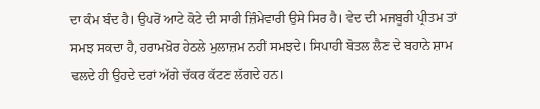ਦਾ ਕੰਮ ਬੰਦ ਹੈ। ਉਪਰੋਂ ਆਟੇ ਕੋਟੇ ਦੀ ਸਾਰੀ ਜ਼ਿੰਮੇਵਾਰੀ ਉਸੇ ਸਿਰ ਹੈ। ਵੇਦ ਦੀ ਮਜਬੂਰੀ ਪ੍ਰੀਤਮ ਤਾਂ ਸਮਝ ਸਕਦਾ ਹੈ, ਹਰਾਮਖ਼ੋਰ ਹੇਠਲੇ ਮੁਲਾਜ਼ਮ ਨਹੀਂ ਸਮਝਦੇ। ਸਿਪਾਹੀ ਬੋਤਲ ਲੈਣ ਦੇ ਬਹਾਨੇ ਸ਼ਾਮ ਢਲਦੇ ਹੀ ਉਹਦੇ ਦਰਾਂ ਅੱਗੇ ਚੱਕਰ ਕੱਟਣ ਲੱਗਦੇ ਹਨ।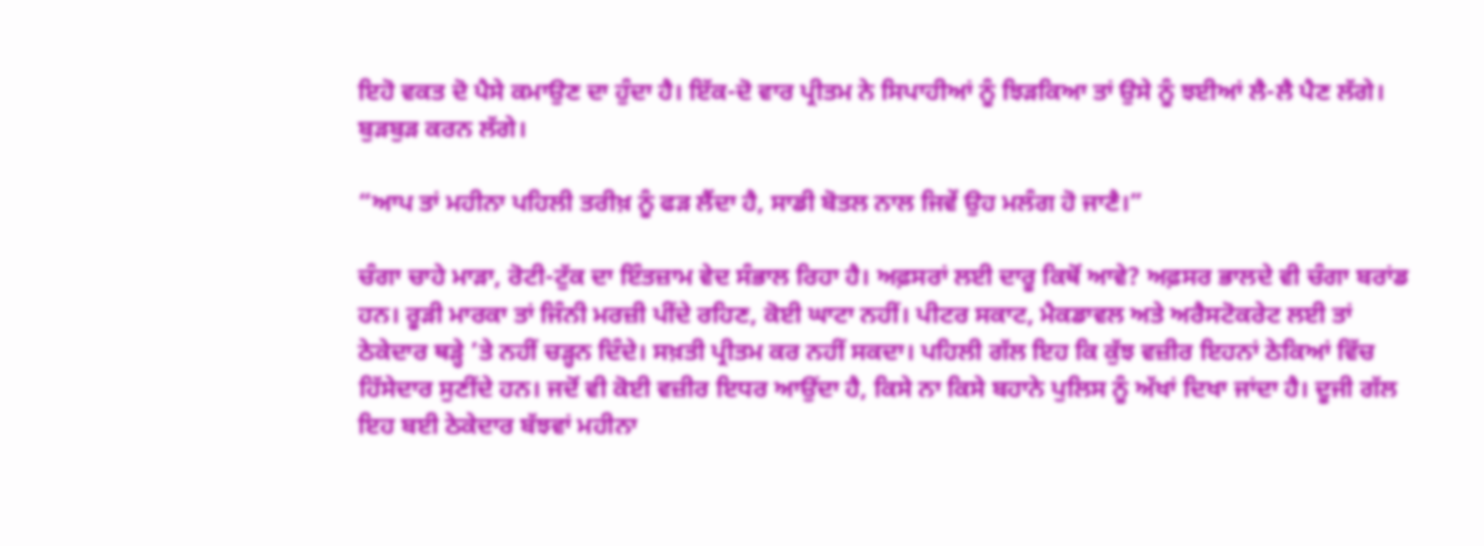ਇਹੋ ਵਕਤ ਦੋ ਪੈਸੇ ਕਮਾਉਣ ਦਾ ਹੁੰਦਾ ਹੈ। ਇੱਕ-ਦੋ ਵਾਰ ਪ੍ਰੀਤਮ ਨੇ ਸਿਪਾਹੀਆਂ ਨੂੰ ਝਿੜਕਿਆ ਤਾਂ ਉਸੇ ਨੂੰ ਝਈਆਂ ਲੈ-ਲੈ ਪੈਣ ਲੱਗੇ। ਬੁੜਬੁੜ ਕਰਨ ਲੱਗੇ।

“ਆਪ ਤਾਂ ਮਹੀਨਾ ਪਹਿਲੀ ਤਰੀਖ਼ ਨੂੰ ਫੜ ਲੈਂਦਾ ਹੈ, ਸਾਡੀ ਬੋਤਲ ਨਾਲ ਜਿਵੇਂ ਉਹ ਮਲੰਗ ਹੋ ਜਾਣੈ।”

ਚੰਗਾ ਚਾਹੇ ਮਾੜਾ, ਰੋਟੀ-ਟੁੱਕ ਦਾ ਇੰਤਜ਼ਾਮ ਵੇਦ ਸੰਭਾਲ ਰਿਹਾ ਹੈ। ਅਫ਼ਸਰਾਂ ਲਈ ਦਾਰੂ ਕਿਥੋਂ ਆਵੇ? ਅਫ਼ਸਰ ਭਾਲਦੇ ਵੀ ਚੰਗਾ ਬਰਾਂਡ ਹਨ। ਰੂੜੀ ਮਾਰਕਾ ਤਾਂ ਜਿੰਨੀ ਮਰਜ਼ੀ ਪੀਂਦੇ ਰਹਿਣ, ਕੋਈ ਘਾਟਾ ਨਹੀਂ। ਪੀਟਰ ਸਕਾਟ, ਮੈਕਡਾਵਲ ਅਤੇ ਅਰੈਸਟੋਕਰੇਟ ਲਈ ਤਾਂ ਠੇਕੇਦਾਰ ਥੜ੍ਹੇ ’ਤੇ ਨਹੀਂ ਚੜ੍ਹਨ ਦਿੰਦੇ। ਸਖ਼ਤੀ ਪ੍ਰੀਤਮ ਕਰ ਨਹੀਂ ਸਕਦਾ। ਪਹਿਲੀ ਗੱਲ ਇਹ ਕਿ ਕੁੱਝ ਵਜ਼ੀਰ ਇਹਨਾਂ ਠੇਕਿਆਂ ਵਿੱਚ ਹਿੱਸੇਦਾਰ ਸੁਣੀਂਦੇ ਹਨ। ਜਦੋਂ ਵੀ ਕੋਈ ਵਜ਼ੀਰ ਇਧਰ ਆਉਂਦਾ ਹੈ, ਕਿਸੇ ਨਾ ਕਿਸੇ ਬਹਾਨੇ ਪੁਲਿਸ ਨੂੰ ਅੱਖਾਂ ਦਿਖਾ ਜਾਂਦਾ ਹੈ। ਦੂਜੀ ਗੱਲ ਇਹ ਬਈ ਠੇਕੇਦਾਰ ਬੱਝਵਾਂ ਮਹੀਨਾ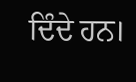ਦਿੰਦੇ ਹਨ।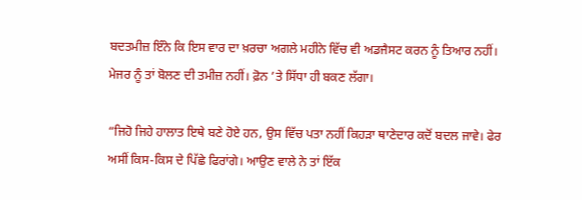ਬਦਤਮੀਜ਼ ਇੰਨੇ ਕਿ ਇਸ ਵਾਰ ਦਾ ਖ਼ਰਚਾ ਅਗਲੇ ਮਹੀਨੇ ਵਿੱਚ ਵੀ ਅਡਜੈਸਟ ਕਰਨ ਨੂੰ ਤਿਆਰ ਨਹੀਂ। ਮੇਜਰ ਨੂੰ ਤਾਂ ਬੋਲਣ ਦੀ ਤਮੀਜ਼ ਨਹੀਂ। ਫ਼ੋਨ ’ਤੇ ਸਿੱਧਾ ਹੀ ਬਕਣ ਲੱਗਾ।

“ਜਿਹੋ ਜਿਹੇ ਹਾਲਾਤ ਇਥੇ ਬਣੇ ਹੋਏ ਹਨ, ਉਸ ਵਿੱਚ ਪਤਾ ਨਹੀਂ ਕਿਹੜਾ ਥਾਣੇਦਾਰ ਕਦੋਂ ਬਦਲ ਜਾਵੇ। ਫੇਰ ਅਸੀਂ ਕਿਸ-ਕਿਸ ਦੇ ਪਿੱਛੇ ਫਿਰਾਂਗੇ। ਆਉਣ ਵਾਲੇ ਨੇ ਤਾਂ ਇੱਕ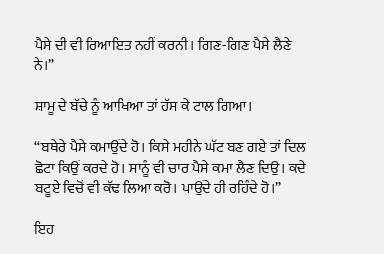ਪੈਸੇ ਦੀ ਵੀ ਰਿਆਇਤ ਨਹੀਂ ਕਰਨੀ। ਗਿਣ-ਗਿਣ ਪੈਸੇ ਲੈਣੇ ਨੇ।”

ਸ਼ਾਮੂ ਦੇ ਬੱਚੇ ਨੂੰ ਆਖਿਆ ਤਾਂ ਹੱਸ ਕੇ ਟਾਲ ਗਿਆ।

“ਬਥੇਰੇ ਪੈਸੇ ਕਮਾਉਂਦੇ ਹੋ। ਕਿਸੇ ਮਹੀਨੇ ਘੱਟ ਬਣ ਗਏ ਤਾਂ ਦਿਲ ਛੋਟਾ ਕਿਉਂ ਕਰਦੇ ਹੋ। ਸਾਨੂੰ ਵੀ ਚਾਰ ਪੈਸੇ ਕਮਾ ਲੈਣ ਦਿਉ। ਕਦੇ ਬਟੂਏ ਵਿਚੋਂ ਵੀ ਕੱਢ ਲਿਆ ਕਰੋ। ਪਾਉਂਦੇ ਹੀ ਰਹਿੰਦੇ ਹੋ।”

ਇਹ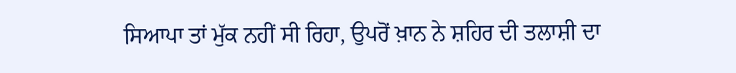ਸਿਆਪਾ ਤਾਂ ਮੁੱਕ ਨਹੀਂ ਸੀ ਰਿਹਾ, ਉਪਰੋਂ ਖ਼ਾਨ ਨੇ ਸ਼ਹਿਰ ਦੀ ਤਲਾਸ਼ੀ ਦਾ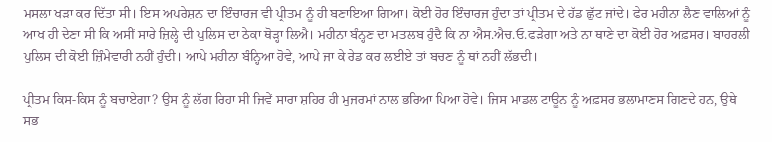ਮਸਲਾ ਖੜਾ ਕਰ ਦਿੱਤਾ ਸੀ। ਇਸ ਅਪਰੇਸ਼ਨ ਦਾ ਇੰਚਾਰਜ ਵੀ ਪ੍ਰੀਤਮ ਨੂੰ ਹੀ ਬਣਾਇਆ ਗਿਆ। ਕੋਈ ਹੋਰ ਇੰਚਾਰਜ ਹੁੰਦਾ ਤਾਂ ਪ੍ਰੀਤਮ ਦੇ ਹੱਡ ਛੁੱਟ ਜਾਂਦੇ। ਫੇਰ ਮਹੀਨਾ ਲੈਣ ਵਾਲਿਆਂ ਨੂੰ ਆਖ ਹੀ ਦੇਣਾ ਸੀ ਕਿ ਅਸੀਂ ਸਾਰੇ ਜ਼ਿਲ੍ਹੇ ਦੀ ਪੁਲਿਸ ਦਾ ਠੇਕਾ ਥੋੜ੍ਹਾ ਲਿਐ। ਮਹੀਨਾ ਬੰਨ੍ਹਣ ਦਾ ਮਤਲਬ ਹੁੰਦੈ ਕਿ ਨਾ ਐਸ.ਐਚ.ਓ.ਫੜੇਗਾ ਅਤੇ ਨਾ ਥਾਣੇ ਦਾ ਕੋਈ ਹੋਰ ਅਫ਼ਸਰ। ਬਾਹਰਲੀ ਪੁਲਿਸ ਦੀ ਕੋਈ ਜ਼ਿੰਮੇਵਾਰੀ ਨਹੀਂ ਹੁੰਦੀ। ਆਪੇ ਮਹੀਨਾ ਬੰਨ੍ਹਿਆ ਹੋਵੇ, ਆਪੇ ਜਾ ਕੇ ਰੇਡ ਕਰ ਲਈਏ ਤਾਂ ਬਚਣ ਨੂੰ ਥਾਂ ਨਹੀਂ ਲੱਭਦੀ।

ਪ੍ਰੀਤਮ ਕਿਸ-ਕਿਸ ਨੂੰ ਬਚਾਏਗਾ? ਉਸ ਨੂੰ ਲੱਗ ਰਿਹਾ ਸੀ ਜਿਵੇਂ ਸਾਰਾ ਸ਼ਹਿਰ ਹੀ ਮੁਜਰਮਾਂ ਨਾਲ ਭਰਿਆ ਪਿਆ ਹੋਵੇ। ਜਿਸ ਮਾਡਲ ਟਾਊਨ ਨੂੰ ਅਫ਼ਸਰ ਭਲਾਮਾਣਸ ਗਿਣਦੇ ਹਨ, ਉਥੇ ਸਭ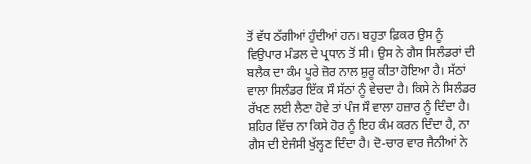ਤੋਂ ਵੱਧ ਠੱਗੀਆਂ ਹੁੰਦੀਆਂ ਹਨ। ਬਹੁਤਾ ਫ਼ਿਕਰ ਉਸ ਨੂੰ ਵਿਉਪਾਰ ਮੰਡਲ ਦੇ ਪ੍ਰਧਾਨ ਤੋਂ ਸੀ। ਉਸ ਨੇ ਗੈਸ ਸਿਲੰਡਰਾਂ ਦੀ ਬਲੈਕ ਦਾ ਕੰਮ ਪੂਰੇ ਜ਼ੋਰ ਨਾਲ ਸ਼ੁਰੂ ਕੀਤਾ ਹੋਇਆ ਹੈ। ਸੱਠਾਂ ਵਾਲਾ ਸਿਲੰਡਰ ਇੱਕ ਸੌ ਸੱਠਾਂ ਨੂੰ ਵੇਚਦਾ ਹੈ। ਕਿਸੇ ਨੇ ਸਿਲੰਡਰ ਰੱਖਣ ਲਈ ਲੈਣਾ ਹੋਵੇ ਤਾਂ ਪੰਜ ਸੌ ਵਾਲਾ ਹਜ਼ਾਰ ਨੂੰ ਦਿੰਦਾ ਹੈ। ਸ਼ਹਿਰ ਵਿੱਚ ਨਾ ਕਿਸੇ ਹੋਰ ਨੂੰ ਇਹ ਕੰਮ ਕਰਨ ਦਿੰਦਾ ਹੈ, ਨਾ ਗੈਸ ਦੀ ਏਜੰਸੀ ਖੁੱਲ੍ਹਣ ਦਿੰਦਾ ਹੈ। ਦੋ-ਚਾਰ ਵਾਰ ਜੈਨੀਆਂ ਨੇ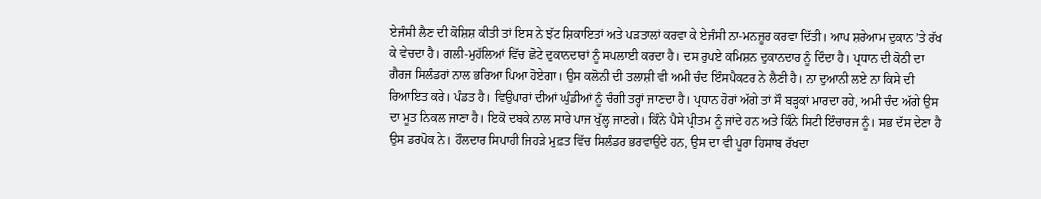ਏਜੰਸੀ ਲੈਣ ਦੀ ਕੋਸ਼ਿਸ਼ ਕੀਤੀ ਤਾਂ ਇਸ ਨੇ ਝੱਟ ਸ਼ਿਕਾਇਤਾਂ ਅਤੇ ਪੜਤਾਲਾਂ ਕਰਵਾ ਕੇ ਏਜੰਸੀ ਨਾ-ਮਨਜ਼ੂਰ ਕਰਵਾ ਦਿੱਤੀ। ਆਪ ਸ਼ਰੇਆਮ ਦੁਕਾਨ ’ਤੇ ਰੱਖ ਕੇ ਵੇਚਦਾ ਹੈ। ਗਲੀ-ਮੁਹੱਲਿਆਂ ਵਿੱਚ ਛੋਟੇ ਦੁਕਾਨਦਾਰਾਂ ਨੂੰ ਸਪਲਾਈ ਕਰਦਾ ਹੈ। ਦਸ ਰੁਪਏ ਕਮਿਸ਼ਨ ਦੁਕਾਨਦਾਰ ਨੂੰ ਦਿੰਦਾ ਹੈ। ਪ੍ਰਧਾਨ ਦੀ ਕੋਠੀ ਦਾ ਗੈਰਜ ਸਿਲੰਡਰਾਂ ਨਾਲ ਭਰਿਆ ਪਿਆ ਹੋਏਗਾ। ਉਸ ਕਲੋਨੀ ਦੀ ਤਲਾਸ਼ੀ ਵੀ ਅਮੀ ਚੰਦ ਇੰਸਪੈਕਟਰ ਨੇ ਲੈਣੀ ਹੈ। ਨਾ ਦੁਆਨੀ ਲਏ ਨਾ ਕਿਸੇ ਦੀ ਰਿਆਇਤ ਕਰੇ। ਪੰਡਤ ਹੈ। ਵਿਉਪਾਰਾਂ ਦੀਆਂ ਘੁੰਡੀਆਂ ਨੂੰ ਚੰਗੀ ਤਰ੍ਹਾਂ ਜਾਣਦਾ ਹੈ। ਪ੍ਰਧਾਨ ਹੋਰਾਂ ਅੱਗੇ ਤਾਂ ਸੌ ਬੜ੍ਹਕਾਂ ਮਾਰਦਾ ਰਹੇ, ਅਮੀ ਚੰਦ ਅੱਗੇ ਉਸ ਦਾ ਮੂਤ ਨਿਕਲ ਜਾਣਾ ਹੈ। ਇਕੋ ਦਬਕੇ ਨਾਲ ਸਾਰੇ ਪਾਜ ਖੁੱਲ੍ਹ ਜਾਣਗੇ। ਕਿੰਨੇ ਪੈਸੇ ਪ੍ਰੀਤਮ ਨੂੰ ਜਾਂਦੇ ਹਨ ਅਤੇ ਕਿੰਨੇ ਸਿਟੀ ਇੰਚਾਰਜ ਨੂੰ। ਸਭ ਦੱਸ ਦੇਣਾ ਹੈ ਉਸ ਡਰਪੋਕ ਨੇ। ਹੌਲਦਾਰ ਸਿਪਾਹੀ ਜਿਹੜੇ ਮੁਫ਼ਤ ਵਿੱਚ ਸਿਲੰਡਰ ਭਰਵਾਉਂਦੇ ਹਨ, ਉਸ ਦਾ ਵੀ ਪੂਰਾ ਹਿਸਾਬ ਰੱਖਦਾ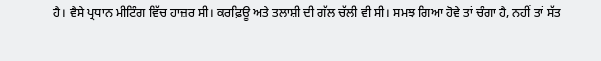ਹੈ। ਵੈਸੇ ਪ੍ਰਧਾਨ ਮੀਟਿੰਗ ਵਿੱਚ ਹਾਜ਼ਰ ਸੀ। ਕਰਫ਼ਿਊ ਅਤੇ ਤਲਾਸ਼ੀ ਦੀ ਗੱਲ ਚੱਲੀ ਵੀ ਸੀ। ਸਮਝ ਗਿਆ ਹੋਵੇ ਤਾਂ ਚੰਗਾ ਹੈ, ਨਹੀਂ ਤਾਂ ਸੱਤ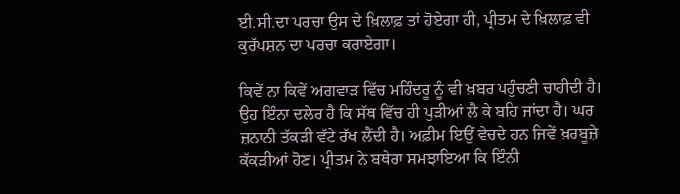ਈ.ਸੀ.ਦਾ ਪਰਚਾ ਉਸ ਦੇ ਖ਼ਿਲਾਫ਼ ਤਾਂ ਹੋਏਗਾ ਹੀ, ਪ੍ਰੀਤਮ ਦੇ ਖ਼ਿਲਾਫ਼ ਵੀ ਕੁਰੱਪਸ਼ਨ ਦਾ ਪਰਚਾ ਕਰਾਏਗਾ।

ਕਿਵੇਂ ਨਾ ਕਿਵੇਂ ਅਗਵਾੜ ਵਿੱਚ ਮਹਿੰਦਰੂ ਨੂੰ ਵੀ ਖ਼ਬਰ ਪਹੁੰਚਣੀ ਚਾਹੀਦੀ ਹੈ। ਉਹ ਇੰਨਾ ਦਲੇਰ ਹੈ ਕਿ ਸੱਥ ਵਿੱਚ ਹੀ ਪੁੜੀਆਂ ਲੈ ਕੇ ਬਹਿ ਜਾਂਦਾ ਹੈ। ਘਰ ਜ਼ਨਾਨੀ ਤੱਕੜੀ ਵੱਟੇ ਰੱਖ ਲੈਂਦੀ ਹੈ। ਅਫ਼ੀਮ ਇਉਂ ਵੇਚਦੇ ਹਨ ਜਿਵੇਂ ਖ਼ਰਬੂਜ਼ੇ ਕੱਕੜੀਆਂ ਹੋਣ। ਪ੍ਰੀਤਮ ਨੇ ਬਥੇਰਾ ਸਮਝਾਇਆ ਕਿ ਇੰਨੀ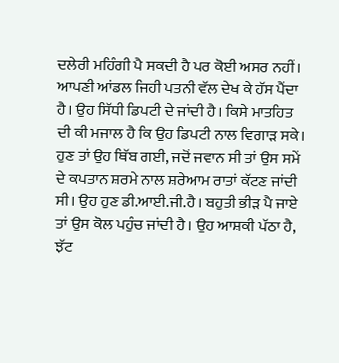ਦਲੇਰੀ ਮਹਿੰਗੀ ਪੈ ਸਕਦੀ ਹੈ ਪਰ ਕੋਈ ਅਸਰ ਨਹੀਂ। ਆਪਣੀ ਆਂਡਲ ਜਿਹੀ ਪਤਨੀ ਵੱਲ ਦੇਖ ਕੇ ਹੱਸ ਪੈਂਦਾ ਹੈ। ਉਹ ਸਿੱਧੀ ਡਿਪਟੀ ਦੇ ਜਾਂਦੀ ਹੈ। ਕਿਸੇ ਮਾਤਹਿਤ ਦੀ ਕੀ ਮਜਾਲ ਹੈ ਕਿ ਉਹ ਡਿਪਟੀ ਨਾਲ ਵਿਗਾੜ ਸਕੇ। ਹੁਣ ਤਾਂ ਉਹ ਥਿੱਬ ਗਈ, ਜਦੋਂ ਜਵਾਨ ਸੀ ਤਾਂ ਉਸ ਸਮੇਂ ਦੇ ਕਪਤਾਨ ਸ਼ਰਮੇ ਨਾਲ ਸ਼ਰੇਆਮ ਰਾਤਾਂ ਕੱਟਣ ਜਾਂਦੀ ਸੀ। ਉਹ ਹੁਣ ਡੀ.ਆਈ.ਜੀ.ਹੈ। ਬਹੁਤੀ ਭੀੜ ਪੈ ਜਾਏ ਤਾਂ ਉਸ ਕੋਲ ਪਹੁੰਚ ਜਾਂਦੀ ਹੈ। ਉਹ ਆਸ਼ਕੀ ਪੱਠਾ ਹੈ, ਝੱਟ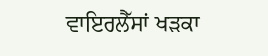ਵਾਇਰਲੈੱਸਾਂ ਖੜਕਾ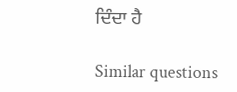ਦਿੰਦਾ ਹੈ

Similar questions